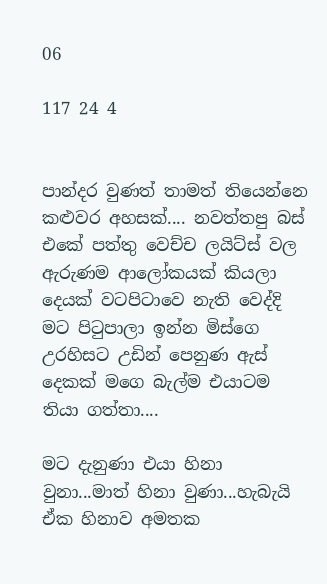06

117 24 4


පාන්දර වුණත් තාමත් තියෙන්නෙ කළුවර අහසක්.... නවත්තපු බස් එකේ පත්තු වෙච්ච ලයිට්ස් වල ඇරුණම ආලෝකයක් කියලා දෙයක් වටපිටාවෙ නැති වෙද්දි මට පිටුපාලා ඉන්න මිස්ගෙ උරහිසට උඩින් පෙනුණ ඇස් දෙකක් මගෙ බැල්ම එයාටම තියා ගත්තා....

මට දැනුණා එයා හිනා වුනා...මාත් හිනා වුණා...හැබැයි ඒක හිනාව අමතක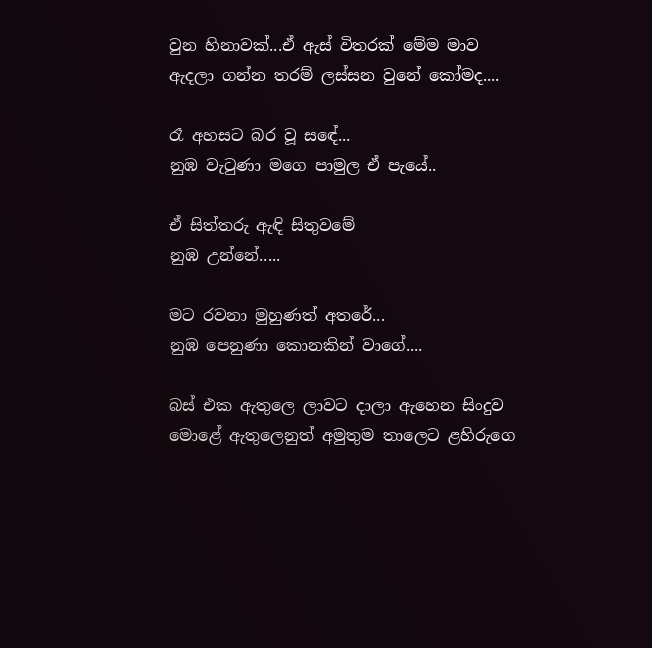වුන හිනාවක්...ඒ ඇස් විතරක් මේම මාව ඇදලා ගන්න තරම් ලස්සන වුනේ කෝමද....

රෑ අහසට බර වූ සඳේ...
නුඹ වැටුණා මගෙ පාමුල ඒ පැයේ..

ඒ සිත්තරු ඇඳි සිතුවමේ
නුඹ උන්නේ.....

මට රවනා මුහුණත් අතරේ...
නුඹ පෙනුණා කොනකින් වාගේ....

බස් එක ඇතුලෙ ලාවට දාලා ඇහෙන සිංදුව මොළේ ඇතුලෙනුත් අමුතුම තාලෙට ළහිරුගෙ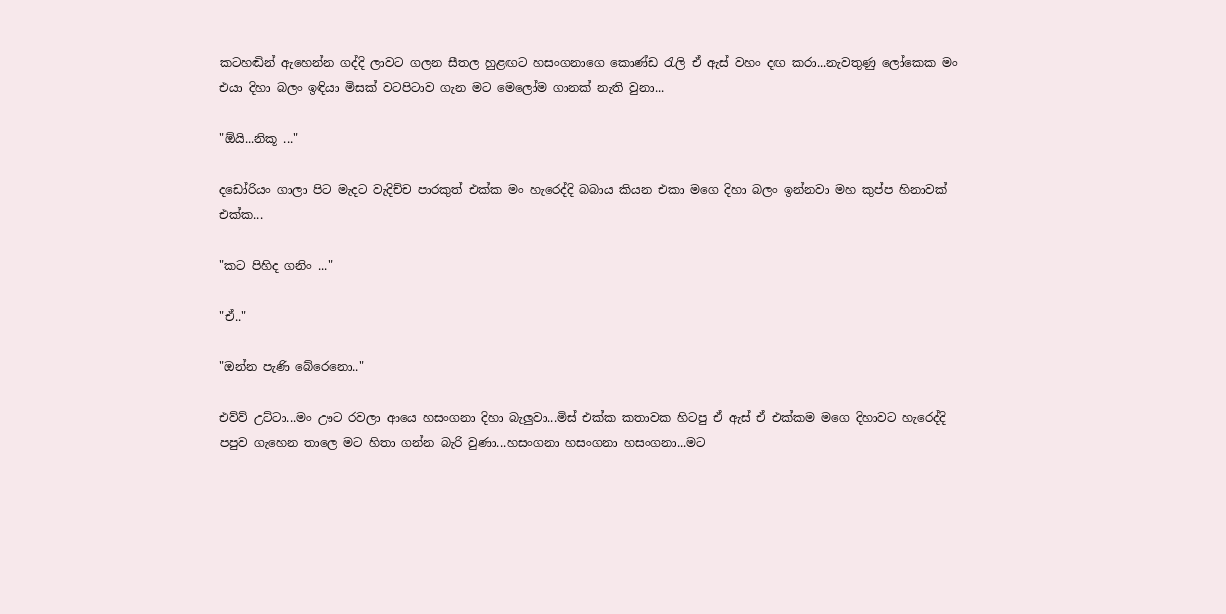කටහඬින් ඇහෙන්න ගද්දි ලාවට ගලන සීතල හුළඟට හසංගනාගෙ කොණ්ඩ රැලි ඒ ඇස් වහං දඟ කරා...නැවතුණු ලෝකෙක මං එයා දිහා බලං ඉඳියා මිසක් වටපිටාව ගැන මට මෙලෝම ගානක් නැති වුනා...

"ඕයි...නිකූ ..."

දඩෝරියං ගාලා පිට මැදට වැදිච්ච පාරකුත් එක්ක මං හැරෙද්දි බබාය කියන එකා මගෙ දිහා බලං ඉන්නවා මහ කුප්ප හිනාවක් එක්ක...

"කට පිහිද ගනිං ..."

"ඒ.."

"ඔන්න පැණි බේරෙනො.."

එව්ව් උට්ටා...මං ඌට රවලා ආයෙ හසංගනා දිහා බැලුවා...මිස් එක්ක කතාවක හිටපු ඒ ඇස් ඒ එක්කම මගෙ දිහාවට හැරෙද්දි පපුව ගැහෙන තාලෙ මට හිතා ගන්න බැරි වුණා...හසංගනා හසංගනා හසංගනා...මට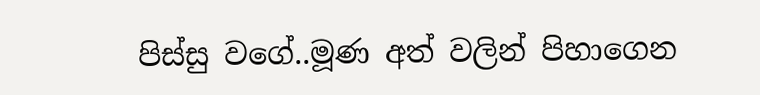පිස්සු වගේ..මූණ අත් වලින් පිහාගෙන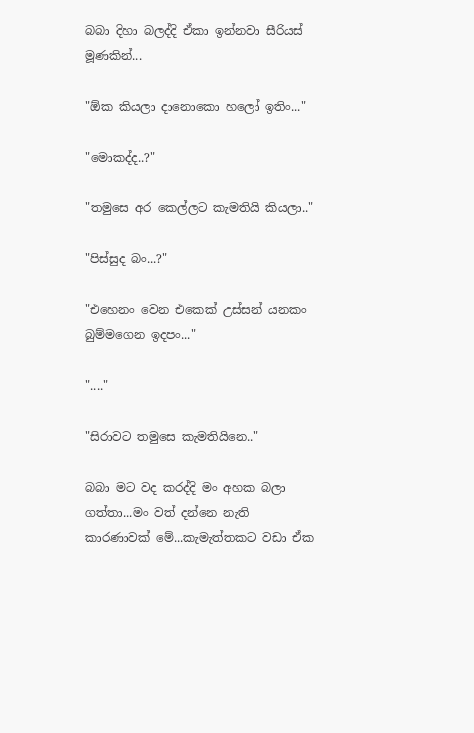බබා දිහා බලද්දි ඒකා ඉන්නවා සීරියස් මූණකින්...

"ඕක කියලා දානොකො හලෝ ඉතිං..."

"මොකද්ද..?"

"තමුසෙ අර කෙල්ලට කැමතියි කියලා.."

"පිස්සුද බං...?"

"එහෙනං වෙන එකෙක් උස්සන් යනකං බුම්මගෙන ඉදපං..."

"...."

"සිරාවට තමුසෙ කැමතියිනෙ.."

බබා මට වද කරද්දි මං අහක බලා ගත්තා...මං වත් දන්නෙ නැති කාරණාවක් මේ...කැමැත්තකට වඩා ඒක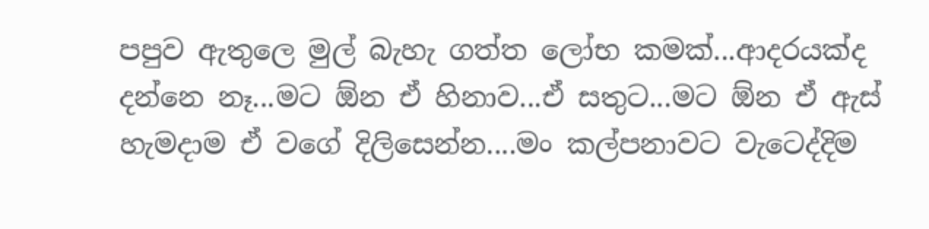පපුව ඇතුලෙ මුල් බැහැ ගත්ත ලෝභ කමක්...ආදරයක්ද දන්නෙ නෑ...මට ඕන ඒ හිනාව...ඒ සතුට...මට ඕන ඒ ඇස් හැමදාම ඒ වගේ දිලිසෙන්න....මං කල්පනාවට වැටෙද්දිම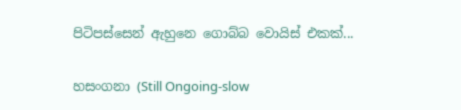පිටිපස්සෙන් ඇහුනෙ ගොබ්බ වොයිස් එකක්...

හසංගනා (Still Ongoing-slow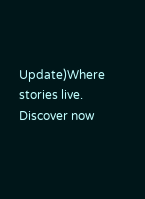Update)Where stories live. Discover now